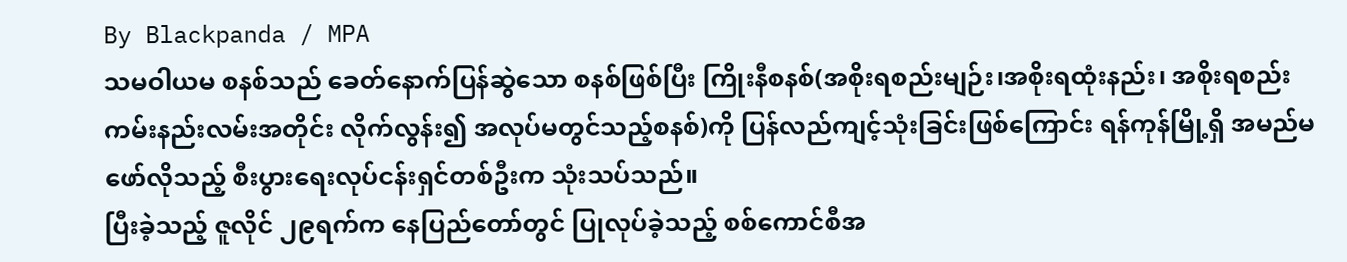By Blackpanda / MPA
သမဝါယမ စနစ်သည် ခေတ်နောက်ပြန်ဆွဲသော စနစ်ဖြစ်ပြီး ကြိုးနီစနစ်(အစိုးရစည်းမျဉ်း၊အစိုးရထုံးနည်း၊ အစိုးရစည်းကမ်းနည်းလမ်းအတိုင်း လိုက်လွန်း၍ အလုပ်မတွင်သည့်စနစ်)ကို ပြန်လည်ကျင့်သုံးခြင်းဖြစ်ကြောင်း ရန်ကုန်မြို့ရှိ အမည်မဖော်လိုသည့် စီးပွားရေးလုပ်ငန်းရှင်တစ်ဦးက သုံးသပ်သည်။
ပြီးခဲ့သည့် ဇူလိုင် ၂၉ရက်က နေပြည်တော်တွင် ပြုလုပ်ခဲ့သည့် စစ်ကောင်စီအ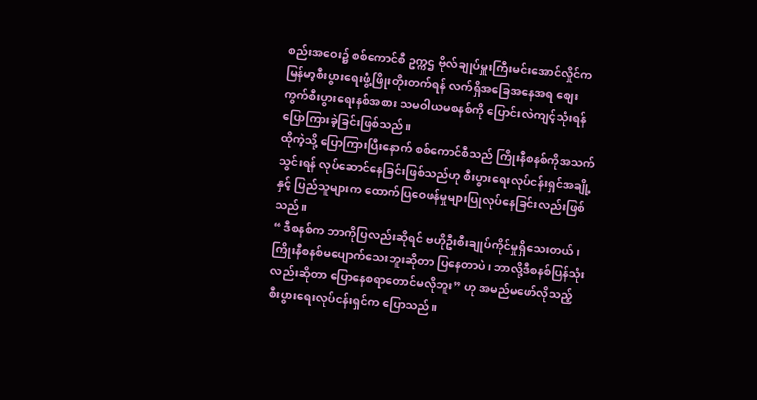စည်းအဝေး၌ စစ်ကောင်စီ ဥက္ကဌ ဗိုလ်ချုပ်မှူးကြီးမင်းအောင်လှိုင်က မြန်မာ့စီးပွားရေးဖွံ့ဖြိုးတိုးတက်ရန် လက်ရှိအခြေအနေအရ စျေးကွက်စီးပွားရေးနစ်အစား သမဝါယမစနစ်ကို ပြောင်းလဲကျင့်သုံးရန် ပြောကြားခဲ့ခြင်းဖြစ်သည်။
ထိုကဲ့သို့ ပြောကြားပြီးနောက် စစ်ကောင်စီသည် ကြိုးနီစနစ်ကိုအသက်သွင်းရန် လုပ်ဆောင်နေခြင်းဖြစ်သည်ဟု စီးပွားရေးလုပ်ငန်းရှင်အချို့နှင့် ပြည်သူများက ထောက်ပြဝေဖန်မှုများပြုလုပ်နေခြင်းလည်းဖြစ်သည်။
“ ဒီစနစ်က ဘာကိုပြလည်းဆိုရင် ဗဟိုဦးစီးချုပ်ကိုင်မှုရှိသေးတယ်၊ ကြိုးနီစနစ်မပျောက်သေးဘူးဆိုတာ ပြနေတာပဲ၊ ဘာလို့ဒီစနစ်ပြန်သုံးလည်းဆိုတာ ပြောနေစရာတောင်မလိုဘူး” ဟု အမည်မဖော်လိုသည့် စီးပွားရေးလုပ်ငန်းရှင်က ပြောသည်။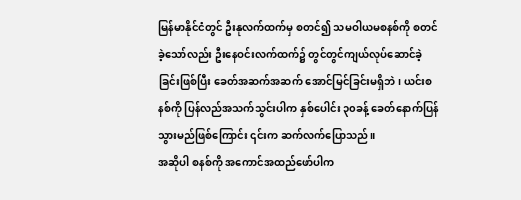မြန်မာနိုင်ငံတွင် ဦးနုလက်ထက်မှ စတင်၍ သမဝါယမစနစ်ကို စတင်ခဲ့သော်လည်း ဦးနေဝင်းလက်ထက်၌ တွင်တွင်ကျယ်လုပ်ဆောင်ခဲ့ခြင်းဖြစ်ပြီး ခေတ်အဆက်အဆက် အောင်မြင်ခြင်းမရှိဘဲ၊ ယင်းစနစ်ကို ပြန်လည်အသက်သွင်းပါက နှစ်ပေါင်း ၃၀ခန့် ခေတ်နောက်ပြန်သွားမည်ဖြစ်ကြောင်း ၎င်းက ဆက်လက်ပြောသည်။
အဆိုပါ စနစ်ကို အကောင်အထည်ဖော်ပါက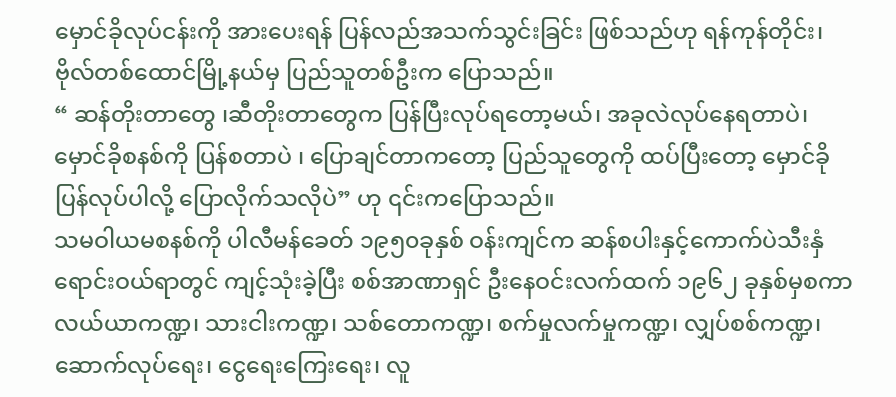မှောင်ခိုလုပ်ငန်းကို အားပေးရန် ပြန်လည်အသက်သွင်းခြင်း ဖြစ်သည်ဟု ရန်ကုန်တိုင်း၊ ဗိုလ်တစ်ထောင်မြို့နယ်မှ ပြည်သူတစ်ဦးက ပြောသည်။
“ ဆန်တိုးတာတွေ ၊ဆီတိုးတာတွေက ပြန်ပြီးလုပ်ရတော့မယ်၊ အခုလဲလုပ်နေရတာပဲ၊ မှောင်ခိုစနစ်ကို ပြန်စတာပဲ ၊ ပြောချင်တာကတော့ ပြည်သူတွေကို ထပ်ပြီးတော့ မှောင်ခိုပြန်လုပ်ပါလို့ ပြောလိုက်သလိုပဲ” ဟု ၎င်းကပြောသည်။
သမဝါယမစနစ်ကို ပါလီမန်ခေတ် ၁၉၅၀ခုနှစ် ဝန်းကျင်က ဆန်စပါးနှင့်ကောက်ပဲသီးနှံရောင်းဝယ်ရာတွင် ကျင့်သုံးခဲ့ပြီး စစ်အာဏာရှင် ဦးနေဝင်းလက်ထက် ၁၉၆၂ ခုနှစ်မှစကာ လယ်ယာကဏ္ဍ၊ သားငါးကဏ္ဍ၊ သစ်တောကဏ္ဍ၊ စက်မှုလက်မှုကဏ္ဍ၊ လျှပ်စစ်ကဏ္ဍ၊ ဆောက်လုပ်ရေး၊ ငွေရေးကြေးရေး၊ လူ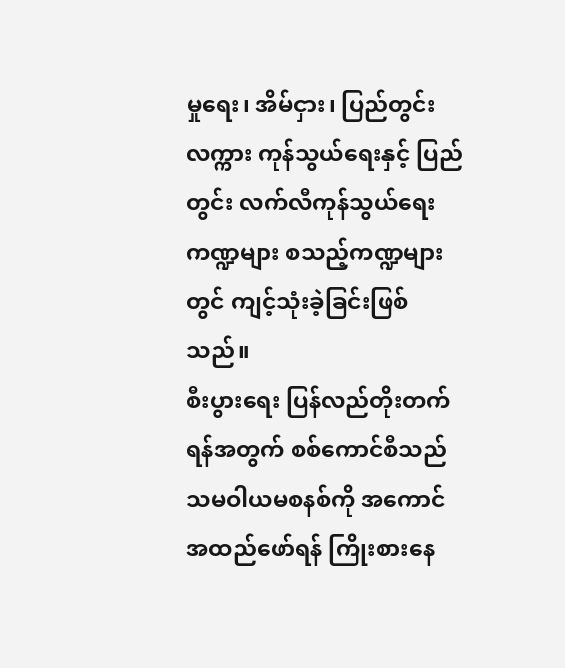မှုရေး၊ အိမ်ငှား၊ ပြည်တွင်းလက္ကား ကုန်သွယ်ရေးနှင့် ပြည်တွင်း လက်လီကုန်သွယ်ရေးကဏ္ဍများ စသည့်ကဏ္ဍများတွင် ကျင့်သုံးခဲ့ခြင်းဖြစ်သည်။
စီးပွားရေး ပြန်လည်တိုးတက်ရန်အတွက် စစ်ကောင်စီသည် သမဝါယမစနစ်ကို အကောင်အထည်ဖော်ရန် ကြိုးစားနေ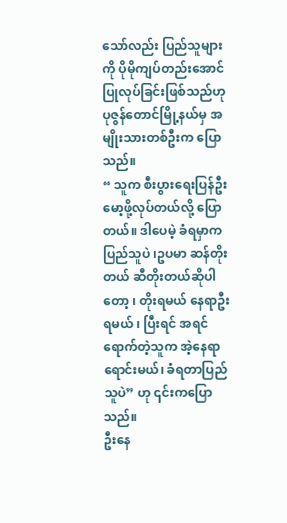သော်လည်း ပြည်သူများကို ပိုမိုကျပ်တည်းအောင် ပြုလုပ်ခြင်းဖြစ်သည်ဟု ပုဇွန်တောင်မြို့နယ်မှ အမျိုးသားတစ်ဦးက ပြောသည်။
“ သူက စီးပွားရေးပြန်ဦးမော့ဖို့လုပ်တယ်လို့ ပြောတယ်။ ဒါပေမဲ့ ခံရမှာက ပြည်သူပဲ ၊ဥပမာ ဆန်တိုးတယ် ဆီတိုးတယ်ဆိုပါတော့ ၊ တိုးရမယ် နေရာဦးရမယ် ၊ ပြီးရင် အရင်ရောက်တဲ့သူက အဲ့နေရာရောင်းမယ်၊ ခံရတာပြည်သူပဲ” ဟု ၎င်းကပြောသည်။
ဦးနေ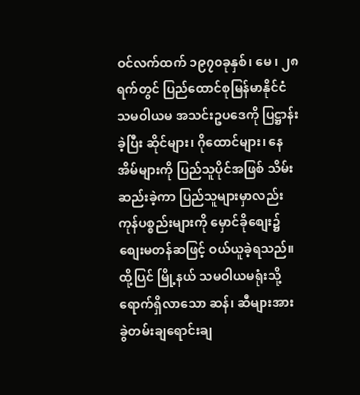ဝင်လက်ထက် ၁၉၇၀ခုနှစ်၊ မေ ၊ ၂၈ရက်တွင် ပြည်ထောင်စုမြန်မာနိုင်ငံ သမဝါယမ အသင်းဥပဒေကို ပြဋ္ဌာန်းခဲ့ပြီး ဆိုင်များ၊ ဂိုထောင်များ၊ နေအိမ်များကို ပြည်သူပိုင်အဖြစ် သိမ်းဆည်းခဲ့ကာ ပြည်သူများမှာလည်း ကုန်ပစ္စည်းများကို မှောင်ခိုစျေး၌ စျေးမတန်ဆဖြင့် ဝယ်ယူခဲ့ရသည်။
ထို့ပြင် မြို့နယ် သမဝါယမရုံးသို့ ရောက်ရှိလာသော ဆန်၊ ဆီများအား ခွဲတမ်းချရောင်းချ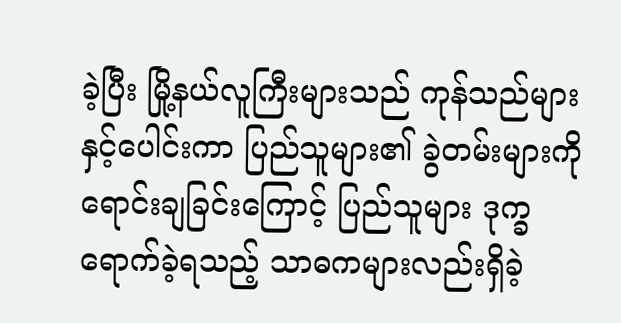ခဲ့ပြီး မြို့နယ်လူကြီးများသည် ကုန်သည်များနှင့်ပေါင်းကာ ပြည်သူများ၏ ခွဲတမ်းများကို ရောင်းချခြင်းကြောင့် ပြည်သူများ ဒုက္ခရောက်ခဲ့ရသည့် သာဓကများလည်းရှိခဲ့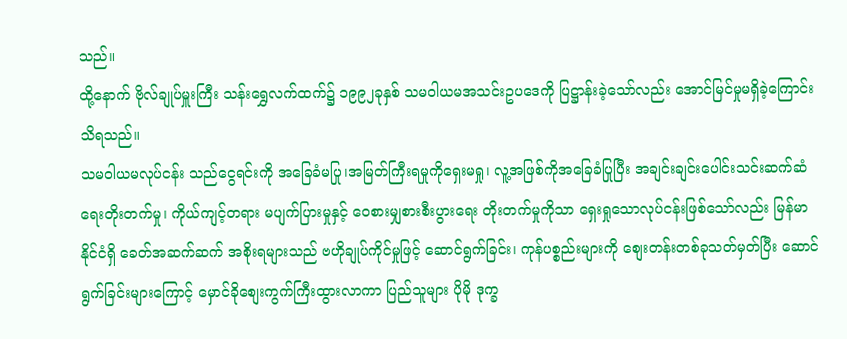သည်။
ထို့နောက် ဗိုလ်ချုပ်မှူးကြီး သန်းရွှေလက်ထက်၌ ၁၉၉၂ခုနှစ် သမဝါယမအသင်းဥပဒေကို ပြဋ္ဌာန်းခဲ့သော်လည်း အောင်မြင်မှုမရှိခဲ့ကြောင်း သိရသည်။
သမဝါယမလုပ်ငန်း သည်ငွေရင်းကို အခြေခံမပြု၊အမြတ်ကြီးရမှုကိုရှေးမရှု၊ လူ့အဖြစ်ကိုအခြေခံပြုပြီး အချင်းချင်းပေါင်းသင်းဆက်ဆံရေးတိုးတက်မှု၊ ကိုယ်ကျင့်တရား မပျက်ပြားမှုနှင့် ဝေစားမျှစားစီးပွားရေး တိုးတက်မှုကိုသာ ရှေးရှုသောလုပ်ငန်းဖြစ်သော်လည်း မြန်မာနိုင်ငံရှိ ခေတ်အဆက်ဆက် အစိုးရများသည် ဗဟိုချုပ်ကိုင်မှုဖြင့် ဆောင်ရွက်ခြင်း၊ ကုန်ပစ္စည်းများကို စျေးတန်းတစ်ခုသတ်မှတ်ပြီး ဆောင်ရွက်ခြင်းများကြောင့် မှောင်ခိုစျေးကွက်ကြီးထွားလာကာ ပြည်သူများ ပိုမို ဒုက္ခ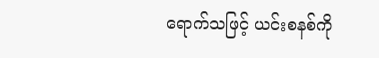ရောက်သဖြင့် ယင်းစနစ်ကို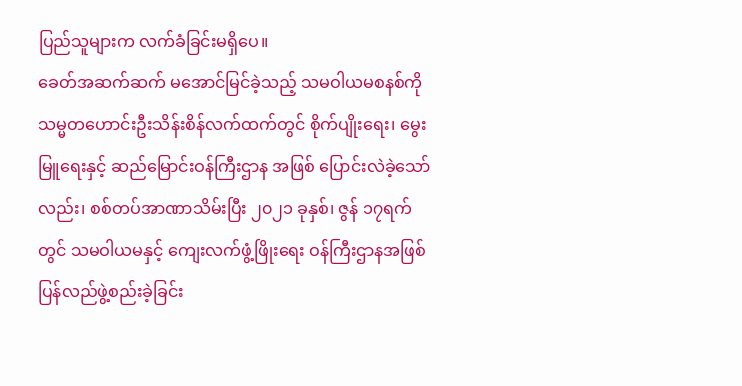ပြည်သူများက လက်ခံခြင်းမရှိပေ။
ခေတ်အဆက်ဆက် မအောင်မြင်ခဲ့သည့် သမဝါယမစနစ်ကို သမ္မတဟောင်းဦးသိန်းစိန်လက်ထက်တွင် စိုက်ပျိုးရေး၊ မွေးမြူရေးနှင့် ဆည်မြောင်းဝန်ကြီးဌာန အဖြစ် ပြောင်းလဲခဲ့သော်လည်း၊ စစ်တပ်အာဏာသိမ်းပြီး ၂၀၂၁ ခုနှစ်၊ ဇွန် ၁၇ရက်တွင် သမဝါယမနှင့် ကျေးလက်ဖွံ့ဖြိုးရေး ဝန်ကြီးဌာနအဖြစ် ပြန်လည်ဖွဲ့စည်းခဲ့ခြင်း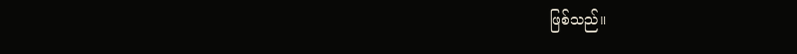ဖြစ်သည်။